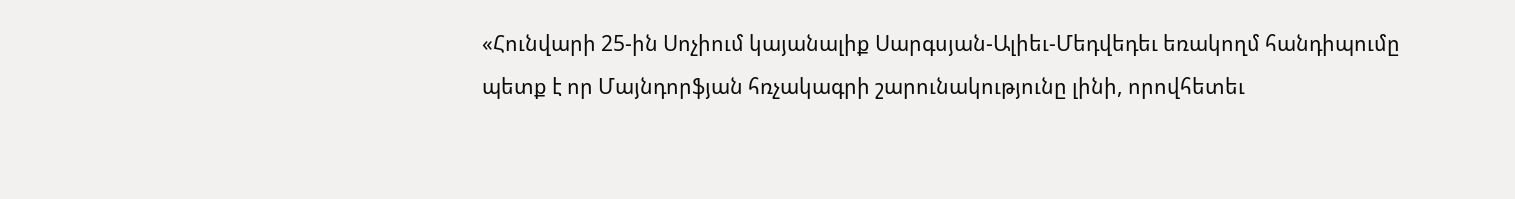«Հունվարի 25-ին Սոչիում կայանալիք Սարգսյան-Ալիեւ-Մեդվեդեւ եռակողմ հանդիպումը պետք է որ Մայնդորֆյան հռչակագրի շարունակությունը լինի, որովհետեւ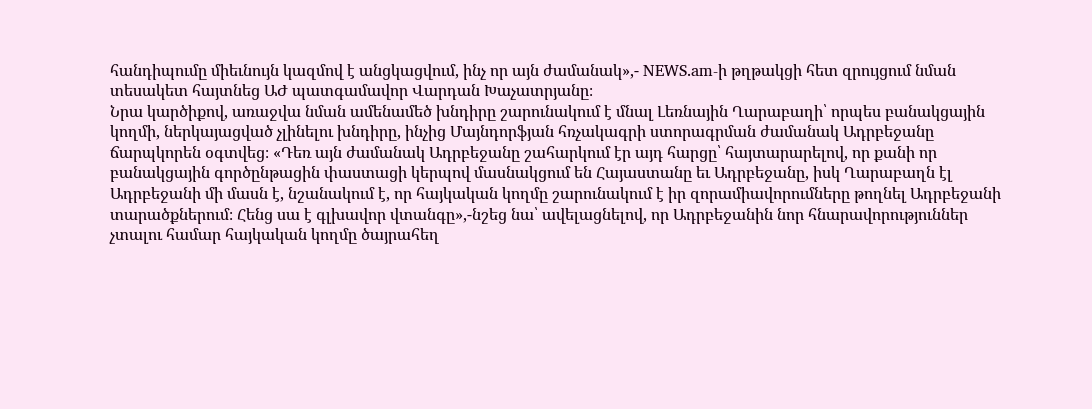հանդիպումը միեւնույն կազմով է անցկացվում, ինչ որ այն ժամանակ»,- NEWS.am-ի թղթակցի հետ զրույցում նման տեսակետ հայտնեց ԱԺ պատգամավոր Վարդան Խաչատրյանը։
Նրա կարծիքով, առաջվա նման ամենամեծ խնդիրը շարունակում է մնալ Լեռնային Ղարաբաղի՝ որպես բանակցային կողմի, ներկայացված չլինելու խնդիրը, ինչից Մայնդորֆյան հռչակագրի ստորագրման ժամանակ Ադրբեջանը ճարպկորեն օգտվեց։ «Դեռ այն ժամանակ Ադրբեջանը շահարկում էր այդ հարցը՝ հայտարարելով, որ քանի որ բանակցային գործընթացին փաստացի կերպով մասնակցում են Հայաստանը եւ Ադրբեջանը, իսկ Ղարաբաղն էլ Ադրբեջանի մի մասն է, նշանակում է, որ հայկական կողմը շարունակում է իր զորամիավորումները թողնել Ադրբեջանի տարածքներում։ Հենց սա է գլխավոր վտանգը»,-նշեց նա՝ ավելացնելով, որ Ադրբեջանին նոր հնարավորություններ չտալու համար հայկական կողմը ծայրահեղ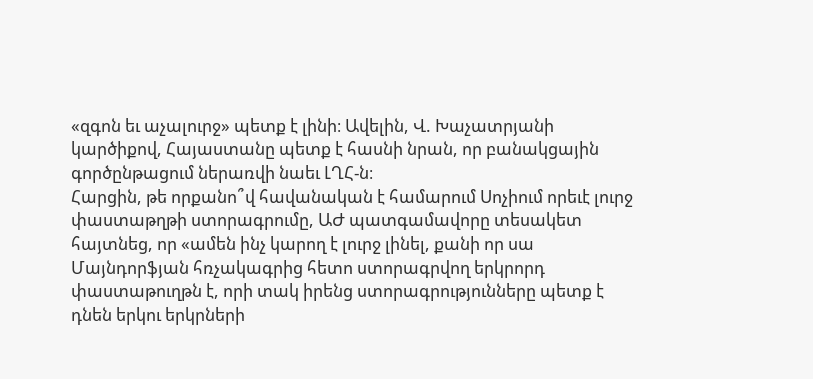«զգոն եւ աչալուրջ» պետք է լինի։ Ավելին, Վ. Խաչատրյանի կարծիքով, Հայաստանը պետք է հասնի նրան, որ բանակցային գործընթացում ներառվի նաեւ ԼՂՀ-ն։
Հարցին, թե որքանո՞վ հավանական է համարում Սոչիում որեւէ լուրջ փաստաթղթի ստորագրումը, ԱԺ պատգամավորը տեսակետ հայտնեց, որ «ամեն ինչ կարող է լուրջ լինել, քանի որ սա Մայնդորֆյան հռչակագրից հետո ստորագրվող երկրորդ փաստաթուղթն է, որի տակ իրենց ստորագրությունները պետք է դնեն երկու երկրների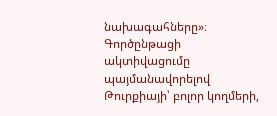նախագահները»։
Գործընթացի ակտիվացումը պայմանավորելով Թուրքիայի՝ բոլոր կողմերի,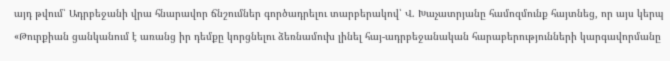այդ թվում՝ Ադրբեջանի վրա հնարավոր ճնշումներ գործադրելու տարբերակով՝ Վ. Խաչատրյանը համոզմունք հայտնեց, որ այս կերպ «Թուրքիան ցանկանում է առանց իր դեմքը կորցնելու ձեռնամուխ լինել հայ-ադրբեջանական հարաբերությունների կարգավորմանը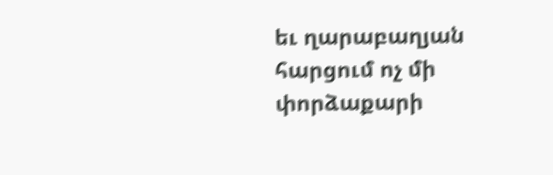եւ ղարաբաղյան հարցում ոչ մի փորձաքարի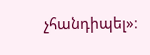չհանդիպել»։